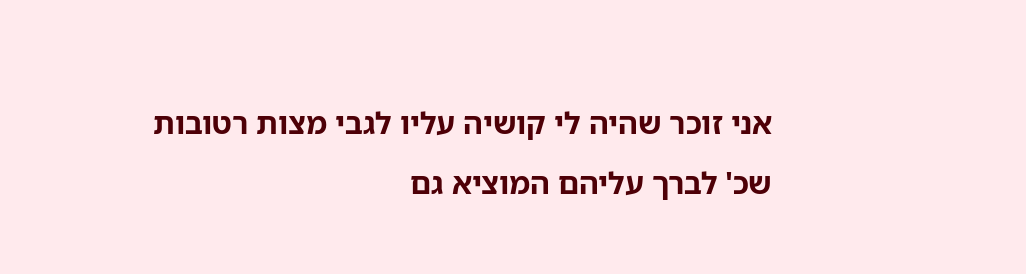אני זוכר שהיה לי קושיה עליו לגבי מצות רטובות שכ' לברך עליהם המוציא גם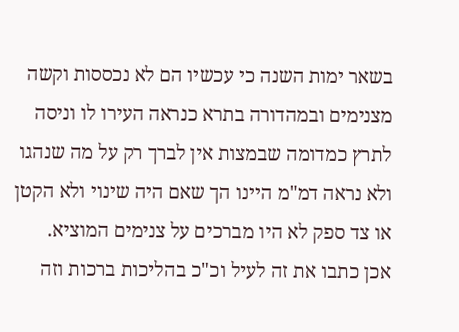בשאר ימות השנה כי עכשיו הם לא נכססות וקשה מצנימים ובמהדורה בתרא כנראה העירו לו וניסה לתרץ כמדומה שבמצות אין לברך רק על מה שנהגו ולא נראה דמ"מ היינו הך שאם היה שינוי ולא הקטן או צד ספק לא היו מברכים על צנימים המוציא.
אכן כתבו את זה לעיל וכ"כ בהליכות ברכות וזה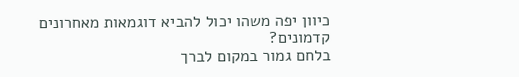כיוון יפה משהו יכול להביא דוגמאות מאחרונים קדמונים?
בלחם גמור במקום לברך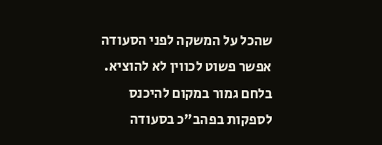שהכל על המשקה לפני הסעודה אפשר פשוט לכווין לא להוציא.
בלחם גמור במקום להיכנס לספקות בפהב"כ בסעודה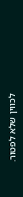לכווין שלא לפטור.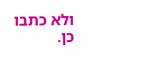ולא כתבו כן.